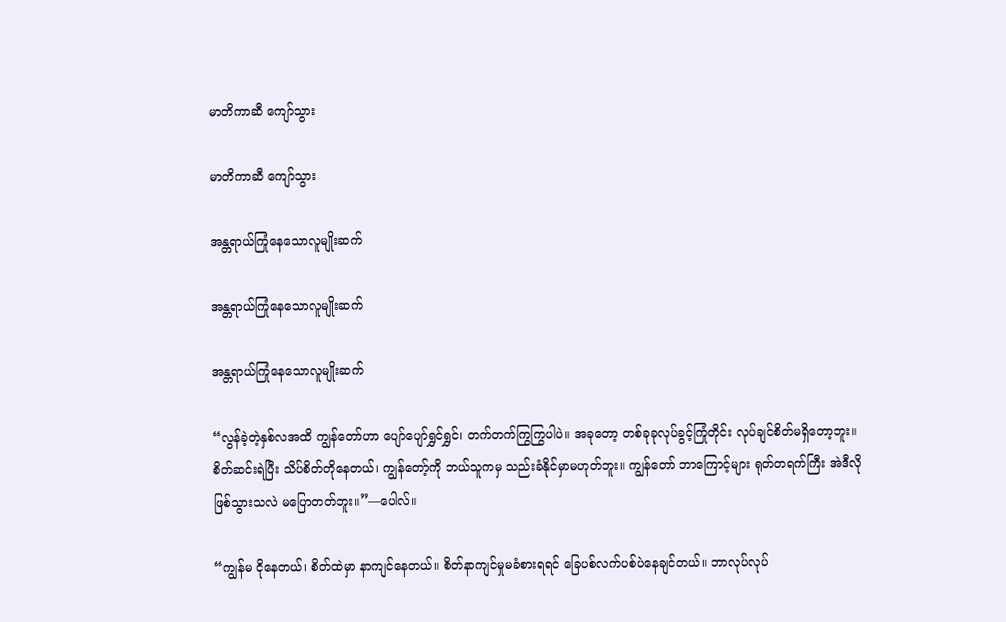မာတိကာဆီ ကျော်သွား

မာတိကာဆီ ကျော်သွား

အန္တရာယ်ကြုံနေသောလူမျိုးဆက်

အန္တရာယ်ကြုံနေသောလူမျိုးဆက်

အန္တရာယ်ကြုံနေသောလူမျိုးဆက်

“လွန်ခဲ့တဲ့နှစ်လအထိ ကျွန်တော်ဟာ ပျော်ပျော်ရွှင်ရွှင်၊ တက်တက်ကြွကြွပါပဲ။ အခုတော့ တစ်ခုခုလုပ်ခွင့်ကြုံတိုင်း လုပ်ချင်စိတ်မရှိတော့ဘူး။ စိတ်ဆင်းရဲပြီး သိပ်စိတ်တိုနေတယ်၊ ကျွန်တော့်ကို ဘယ်သူကမှ သည်းခံနိုင်မှာမဟုတ်ဘူး။ ကျွန်တော် ဘာကြောင့်များ ရုတ်တရက်ကြီး အဲဒီလိုဖြစ်သွားသလဲ မပြောတတ်ဘူး။”—ပေါလ်။

“ကျွန်မ ငိုနေတယ်၊ စိတ်ထဲမှာ နာကျင်နေတယ်။ စိတ်နာကျင်မှုမခံစားရရင် ခြေပစ်လက်ပစ်ပဲနေချင်တယ်။ ဘာလုပ်လုပ်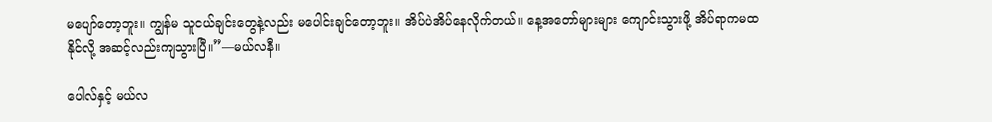မပျော်တော့ဘူး။ ကျွန်မ သူငယ်ချင်းတွေနဲ့လည်း မပေါင်းချင်တော့ဘူး။ အိပ်ပဲအိပ်နေလိုက်တယ်။ နေ့အတော်များများ ကျောင်းသွားဖို့ အိပ်ရာကမထနိုင်လို့ အဆင့်လည်းကျသွားပြီ။”—မယ်လနီ။

ပေါလ်နှင့် မယ်လ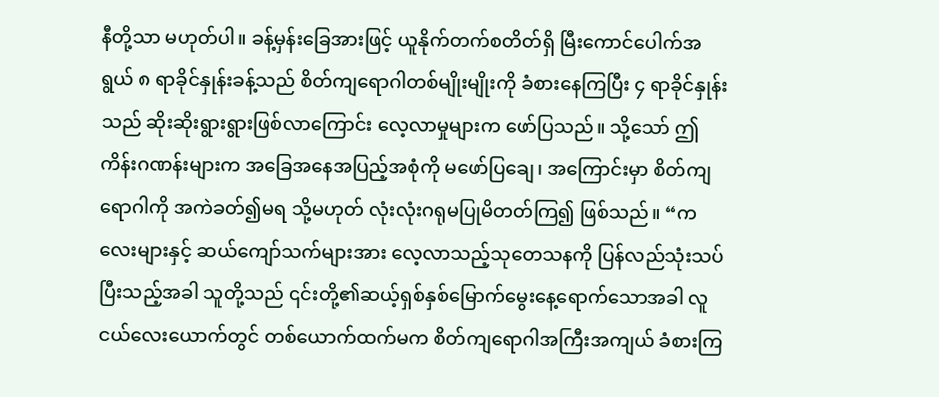နီတို့သာ မဟုတ်ပါ။ ခန့်မှန်းခြေအားဖြင့် ယူနိုက်တက်စတိတ်ရှိ မြီးကောင်ပေါက်အရွယ် ၈ ရာခိုင်နှုန်းခန့်သည် စိတ်ကျရောဂါတစ်မျိုးမျိုးကို ခံစားနေကြပြီး ၄ ရာခိုင်နှုန်းသည် ဆိုးဆိုးရွားရွားဖြစ်လာကြောင်း လေ့လာမှုများက ဖော်ပြသည်။ သို့သော် ဤကိန်းဂဏန်းများက အခြေအနေအပြည့်အစုံကို မဖော်ပြချေ၊ အကြောင်းမှာ စိတ်ကျရောဂါကို အကဲခတ်၍မရ သို့မဟုတ် လုံးလုံးဂရုမပြုမိတတ်ကြ၍ ဖြစ်သည်။ “ကလေးများနှင့် ဆယ်ကျော်သက်များအား လေ့လာသည့်သုတေသနကို ပြန်လည်သုံးသပ်ပြီးသည့်အခါ သူတို့သည် ၎င်းတို့၏ဆယ့်ရှစ်နှစ်မြောက်မွေးနေ့ရောက်သောအခါ လူငယ်လေးယောက်တွင် တစ်ယောက်ထက်မက စိတ်ကျရောဂါအကြီးအကျယ် ခံစားကြ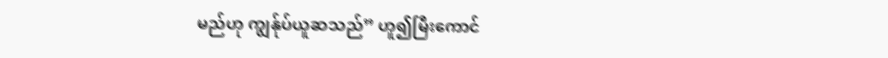မည်ဟု ကျွန်ုပ်ယူဆသည်” ဟူ၍မြီးကောင်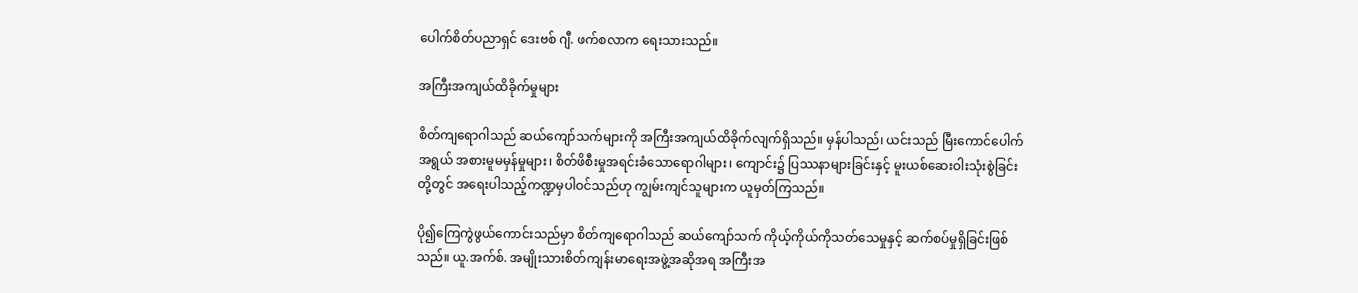ပေါက်စိတ်ပညာရှင် ဒေးဗစ် ဂျီ. ဖက်စလာက ရေးသားသည်။

အကြီးအကျယ်ထိခိုက်မှုများ

စိတ်ကျရောဂါသည် ဆယ်ကျော်သက်များကို အကြီးအကျယ်ထိခိုက်လျက်ရှိသည်။ မှန်ပါသည်၊ ယင်းသည် မြီးကောင်ပေါက်အရွယ် အစားမူမမှန်မှုများ၊ စိတ်ဖိစီးမှုအရင်းခံသောရောဂါများ၊ ကျောင်း၌ ပြဿနာများခြင်းနှင့် မူးယစ်ဆေးဝါးသုံးစွဲခြင်းတို့တွင် အရေးပါသည့်ကဏ္ဍမှပါဝင်သည်ဟု ကျွမ်းကျင်သူများက ယူမှတ်ကြသည်။

ပို၍ကြေကွဲဖွယ်ကောင်းသည်မှာ စိတ်ကျရောဂါသည် ဆယ်ကျော်သက် ကိုယ့်ကိုယ်ကိုသတ်သေမှုနှင့် ဆက်စပ်မှုရှိခြင်းဖြစ်သည်။ ယူ.အက်စ်. အမျိုးသားစိတ်ကျန်းမာရေးအဖွဲ့အဆိုအရ အကြီးအ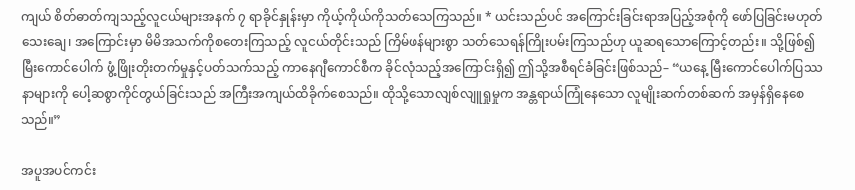ကျယ် စိတ်ဓာတ်ကျသည့်လူငယ်များအနက် ၇ ရာခိုင်နှုန်းမှာ ကိုယ့်ကိုယ်ကိုသတ်သေကြသည်။ * ယင်းသည်ပင် အကြောင်းခြင်းရာအပြည့်အစုံကို ဖော်ပြခြင်းမဟုတ်သေးချေ၊ အကြောင်းမှာ မိမိအသက်ကိုစတေးကြသည့် လူငယ်တိုင်းသည် ကြိမ်ဖန်များစွာ သတ်သေရန်ကြိုးပမ်းကြသည်ဟု ယူဆရသောကြောင့်တည်း။ သို့ဖြစ်၍ မြီးကောင်ပေါက် ဖွံ့ဖြိုးတိုးတက်မှုနှင့်ပတ်သက်သည့် ကာနေဂျီကောင်စီက ခိုင်လုံသည့်အကြောင်းရှိ၍ ဤသို့အစီရင်ခံခြင်းဖြစ်သည်– “ယနေ့ မြီးကောင်ပေါက်ပြဿနာများကို ပေါ့ဆစွာကိုင်တွယ်ခြင်းသည် အကြီးအကျယ်ထိခိုက်စေသည်။ ထိုသို့သောလျစ်လျူရှုမှုက အန္တရာယ်ကြုံနေသော လူမျိုးဆက်တစ်ဆက် အမှန်ရှိနေစေသည်။”

အပူအပင်ကင်း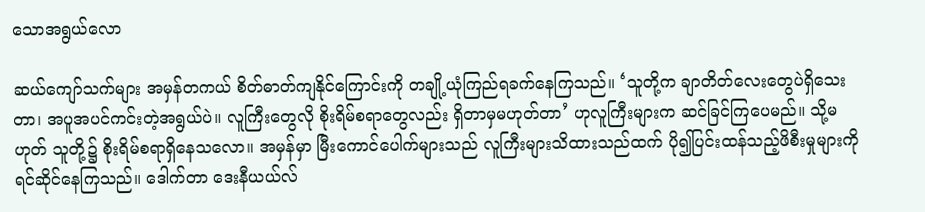သောအရွယ်လော

ဆယ်ကျော်သက်များ အမှန်တကယ် စိတ်ဓာတ်ကျနိုင်ကြောင်းကို တချို့ယုံကြည်ရခက်နေကြသည်။ ‘သူတို့က ချာတိတ်လေးတွေပဲရှိသေးတာ၊ အပူအပင်ကင်းတဲ့အရွယ်ပဲ။ လူကြီးတွေလို စိုးရိမ်စရာတွေလည်း ရှိတာမှမဟုတ်တာ’ ဟုလူကြီးများက ဆင်ခြင်ကြပေမည်။ သို့မဟုတ် သူတို့၌ စိုးရိမ်စရာရှိနေသလော။ အမှန်မှာ မြီးကောင်ပေါက်များသည် လူကြီးများသိထားသည်ထက် ပို၍ပြင်းထန်သည့်ဖိစီးမှုများကို ရင်ဆိုင်နေကြသည်။ ဒေါက်တာ ဒေးနီယယ်လ်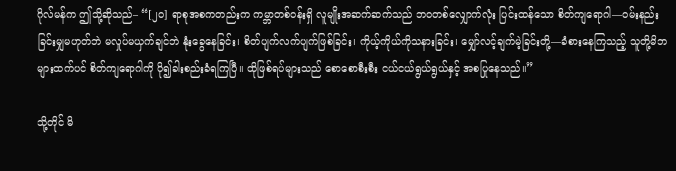ဂိုလ်မန်က ဤသို့ဆိုသည်– “[၂၀] ရာစုအစကတည်းက ကမ္ဘာတစ်ဝန်းရှိ လူမျိုးအဆက်ဆက်သည် ဘဝတစ်လျှောက်လုံး ပြင်းထန်သော စိတ်ကျရောဂါ—ဝမ်းနည်းခြင်းမျှမဟုတ်ဘဲ မလှုပ်မယှက်ချင်ဘဲ နုံးခွေနေခြင်း၊ စိတ်ပျက်လက်ပျက်ဖြစ်ခြင်း၊ ကိုယ့်ကိုယ်ကိုသနားခြင်း၊ မျှော်လင့်ချက်မဲ့ခြင်းတို့—ခံစားနေကြသည့် သူတို့မိဘများထက်ပင် စိတ်ကျရောဂါကို ပို၍ခါးစည်းခံရကြပြီ။ ထိုဖြစ်ရပ်များသည် စောစောစီးစီး ငယ်ငယ်ရွယ်ရွယ်နှင့် အစပြုနေသည်။”

သို့တိုင် မိ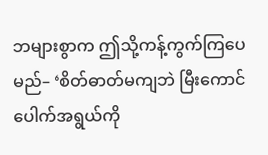ဘများစွာက ဤသို့ကန့်ကွက်ကြပေမည်– ‘စိတ်ဓာတ်မကျဘဲ မြီးကောင်ပေါက်အရွယ်ကို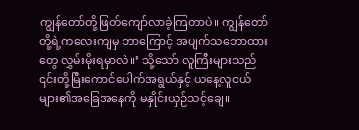ကျွန်တော်တို့ဖြတ်ကျော်လာခဲ့ကြတာပဲ။ ကျွန်တော်တို့ရဲ့ကလေးကျမှ ဘာကြောင့် အပျက်သဘောထားတွေ လွှမ်းမိုးရမှာလဲ။’ သို့သော် လူကြီးများသည် ၎င်းတို့မြီးကောင်ပေါက်အရွယ်နှင့် ယနေ့လူငယ်များ၏အခြေအနေကို မနှိုင်းယှဉ်သင့်ချေ။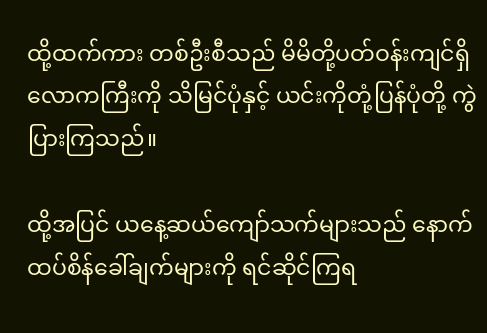ထို့ထက်ကား တစ်ဦးစီသည် မိမိတို့ပတ်ဝန်းကျင်ရှိလောကကြီးကို သိမြင်ပုံနှင့် ယင်းကိုတုံ့ပြန်ပုံတို့ ကွဲပြားကြသည်။

ထို့အပြင် ယနေ့ဆယ်ကျော်သက်များသည် နောက်ထပ်စိန်ခေါ်ချက်များကို ရင်ဆိုင်ကြရ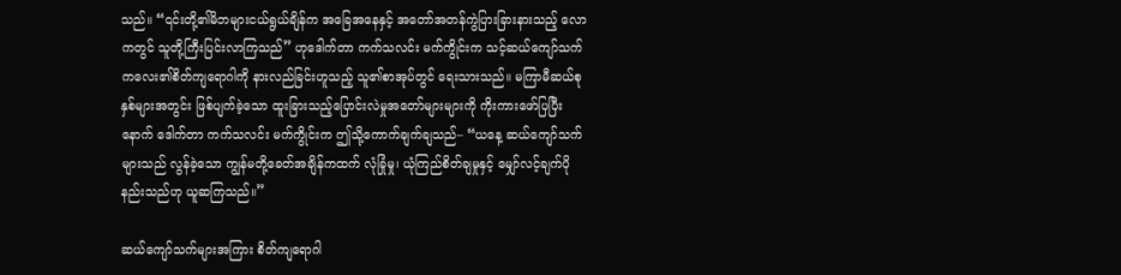သည်။ “၎င်းတို့၏မိဘများငယ်ရွယ်ချိန်က အခြေအနေနှင့် အတော်အတန်ကွဲပြားခြားနားသည့် လောကတွင် သူတို့ကြီးပြင်းလာကြသည်” ဟုဒေါက်တာ ကက်သလင်း မက်ကွိုင်းက သင့်ဆယ်ကျော်သက်ကလေး၏စိတ်ကျရောဂါကို နားလည်ခြင်းဟူသည့် သူ၏စာအုပ်တွင် ရေးသားသည်။ မကြာမီဆယ်စုနှစ်များအတွင်း ဖြစ်ပျက်ခဲ့သော ထူးခြားသည့်ပြောင်းလဲမှုအတော်များများကို ကိုးကားဖော်ပြပြီးနောက် ဒေါက်တာ ကက်သလင်း မက်ကွိုင်းက ဤသို့ကောက်ချက်ချသည်– “ယနေ့ ဆယ်ကျော်သက်များသည် လွန်ခဲ့သော ကျွန်မတို့ခေတ်အချိန်ကထက် လုံခြုံမှု၊ ယုံကြည်စိတ်ချမှုနှင့် မျှော်လင့်ချက်ပိုနည်းသည်ဟု ယူဆကြသည်။”

ဆယ်ကျော်သက်များအကြား စိတ်ကျရောဂါ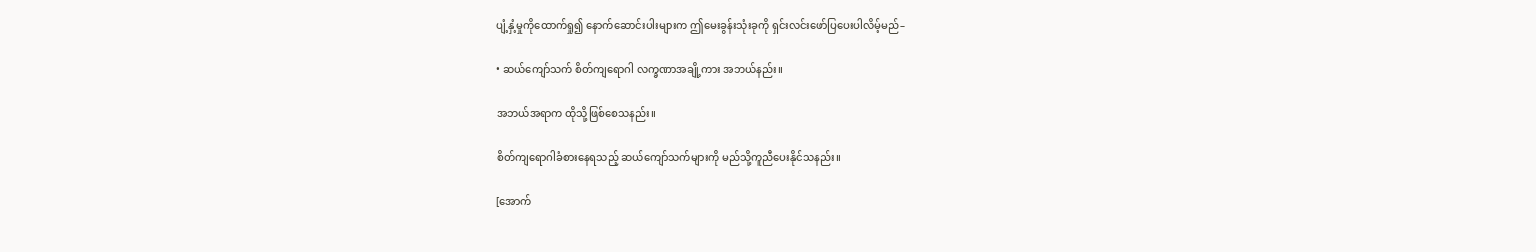ပျံ့နှံ့မှုကိုထောက်ရှု၍ နောက်ဆောင်းပါးများက ဤမေးခွန်းသုံးခုကို ရှင်းလင်းဖော်ပြပေးပါလိမ့်မည်–

• ဆယ်ကျော်သက် စိတ်ကျရောဂါ လက္ခဏာအချို့ကား အဘယ်နည်း။

အဘယ်အရာက ထိုသို့ဖြစ်စေသနည်း။

စိတ်ကျရောဂါခံစားနေရသည့် ဆယ်ကျော်သက်များကို မည်သို့ကူညီပေးနိုင်သနည်း။

[အောက်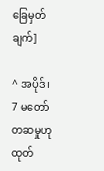ခြေမှတ်ချက်]

^ အပိုဒ်၊ 7 မတော်တဆမှုဟု ထုတ်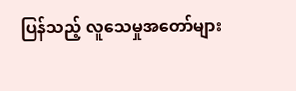ပြန်သည့် လူသေမှုအတော်များ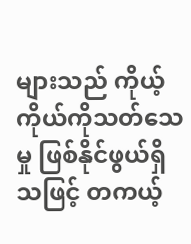များသည် ကိုယ့်ကိုယ်ကိုသတ်သေမှု ဖြစ်နိုင်ဖွယ်ရှိသဖြင့် တကယ့်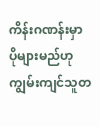ကိန်းဂဏန်းမှာ ပိုများမည်ဟု ကျွမ်းကျင်သူတ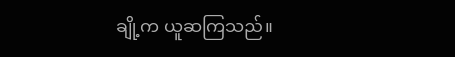ချို့က ယူဆကြသည်။